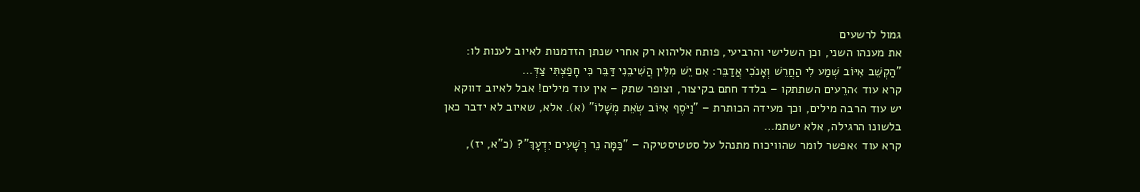גמול לרשעים
את מענהו השני, וכן השלישי והרביעי, פותח אליהוא רק אחרי שנתן הזדמנות לאיוב לענות לו: "הַקְשֵׁב אִיּוֹב שְׁמַע לִי הַחֲרֵשׁ וְאָנֹכִי אֲדַבֵּר: אִם יֵשׁ מִלִּין הֲשִׁיבֵנִי דַּבֵּר כִּי חָפַצְתִּי צַדְּ…
קרא עוד ›הרֵעים השתתקו – בלדד חתם בקיצור, וצופר שתק – אין עוד מילים! אבל לאיוב דווקא יש עוד הרבה מילים, וכך מעידה הכותרת – "וַיֹּסֶף אִיּוֹב שְׂאֵת מְשָׁלוֹ" (א). אלא, שאיוב לא ידבר כאן בלשונו הרגילה, אלא ישתמ…
קרא עוד ›אפשר לומר שהוויכוח מתנהל על סטטיסטיקה – "כַּמָּה נֵר רְשָׁעִים יִדְעָךְ"? (כ"א, יז),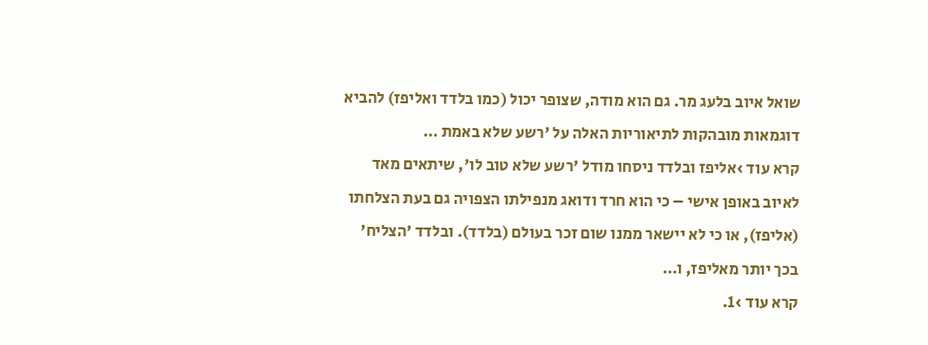שואל איוב בלעג מר. גם הוא מודה, שצופר יכול (כמו בלדד ואליפז) להביא דוגמאות מובהקות לתיאוריות האלה על 'רשע שלא באמת …
קרא עוד ›אליפז ובלדד ניסחו מודל 'רשע שלא טוב לו', שיתאים מאד לאיוב באופן אישי – כי הוא חרד ודואג מנפילתו הצפויה גם בעת הצלחתו (אליפז), או כי לא יישאר ממנו שום זכר בעולם (בלדד). ובלדד 'הצליח' בכך יותר מאליפז, ו…
קרא עוד ›1.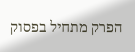הפרק מתחיל בפסוק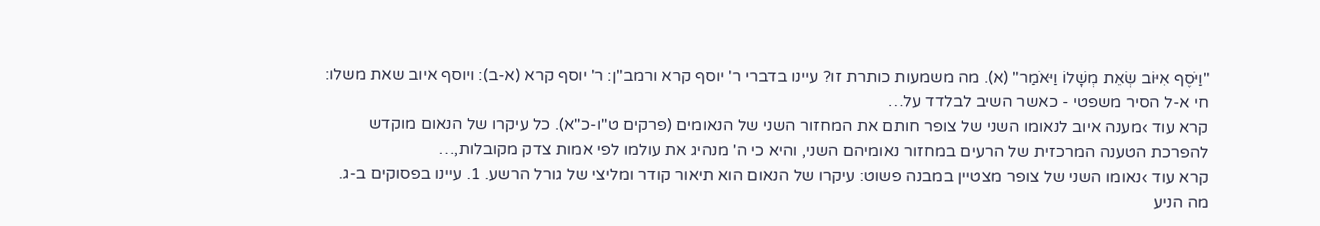"וַיֹּסֶף אִיּוֹב שְׂאֵת מְשָׁלוֹ וַיּאֹמַר" (א). מה משמעות כותרת זו? עיינו בדברי ר' יוסף קרא ורמב"ן: ר' יוסף קרא (א-ב): ויוסף איוב שאת משלו: חי א-ל הסיר משפטי - כאשר השיב לבלדד על…
קרא עוד ›מענה איוב לנאומו השני של צופר חותם את המחזור השני של הנאומים (פרקים ט"ו-כ"א). כל עיקרו של הנאום מוקדש להפרכת הטענה המרכזית של הרעים במחזור נאומיהם השני, והיא כי ה' מנהיג את עולמו לפי אמות צדק מקובלות,…
קרא עוד ›נאומו השני של צופר מצטיין במבנה פשוט: עיקרו של הנאום הוא תיאור קודר ומליצי של גורל הרשע. 1. עיינו בפסוקים ב-ג. מה הניע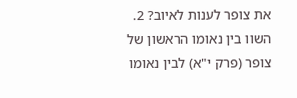את צופר לענות לאיוב? 2. השוו בין נאומו הראשון של צופר (פרק י"א) לבין נאומו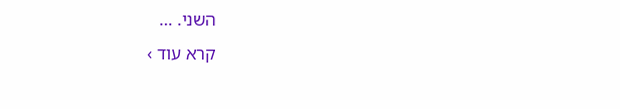השני. …
קרא עוד ›